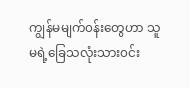ကျွန်မမျက်၀န်းတွေဟာ သူမရဲ့ခြေသလုံးသား၀င်း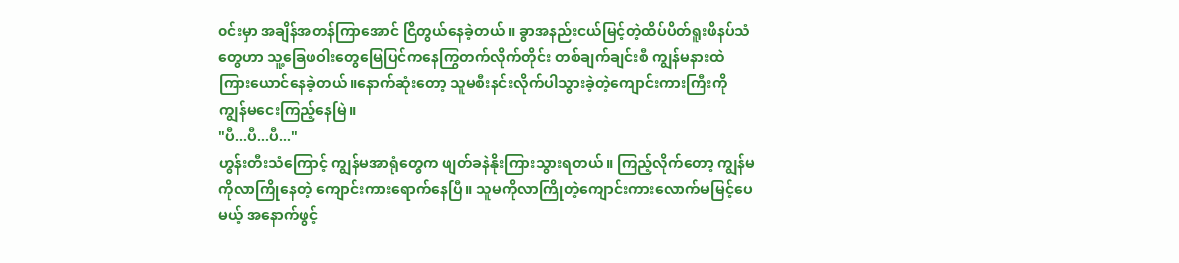၀င်းမှာ အချိန်အတန်ကြာအောင် ငြိတွယ်နေခဲ့တယ်။ ခွာအနည်းငယ်မြင့်တဲ့ထိပ်ပိတ်ရူးဖိနပ်သံတွေဟာ သူ့ခြေဖဝါးတွေမြေပြင်ကနေကြွတက်လိုက်တိုင်း တစ်ချက်ချင်းစီ ကျွန်မနားထဲ ကြားယောင်နေခဲ့တယ်။နောက်ဆုံးတော့ သူမစီးနင်းလိုက်ပါသွားခဲ့တဲ့ကျောင်းကားကြီးကို ကျွန်မငေးကြည့်နေမြဲ။
"ပီ...ပီ...ပီ..."
ဟွန်းတီးသံကြောင့် ကျွန်မအာရုံတွေက ဖျတ်ခနဲနိုးကြားသွားရတယ်။ ကြည့်လိုက်တော့ ကျွန်မကိုလာကြိုနေတဲ့ ကျောင်းကားရောက်နေပြီ။ သူမကိုလာကြိုတဲ့ကျောင်းကားလောက်မမြင့်ပေမယ့် အနောက်ဖွင့်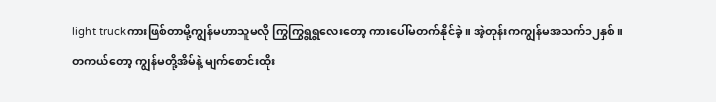light truckကားဖြစ်တာမို့ကျွန်မဟာသူမလို ကြွကြွရွရွလေးတော့ ကားပေါ်မတက်နိုင်ခဲ့။ အဲ့တုန်းကကျွန်မအသက်၁၂နှစ်။
တကယ်တော့ ကျွန်မတို့အိမ်နဲ့ မျက်စောင်းထိုး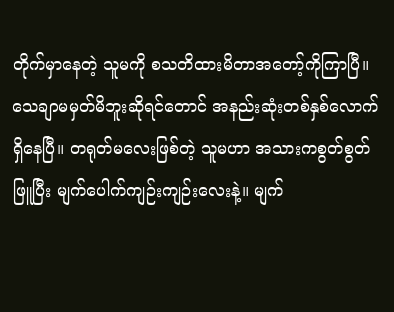တိုက်မှာနေတဲ့ သူမကို စသတိထားမိတာအတော့်ကိုကြာပြီ။ သေချာမမှတ်မိဘူးဆိုရင်တောင် အနည်းဆုံးတစ်နှစ်လောက်ရှိနေပြီ။ တရုတ်မလေးဖြစ်တဲ့ သူမဟာ အသားကစွတ်စွတ်ဖြူပြီး မျက်ပေါက်ကျဉ်းကျဉ်းလေးနဲ့။ မျက်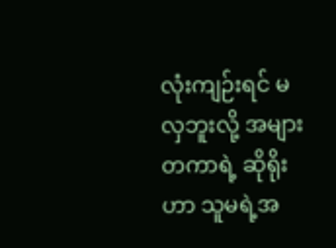လုံးကျဉ်းရင် မလှဘူးလို့ အများတကာရဲ့ ဆိုရိုးဟာ သူမရဲ့အ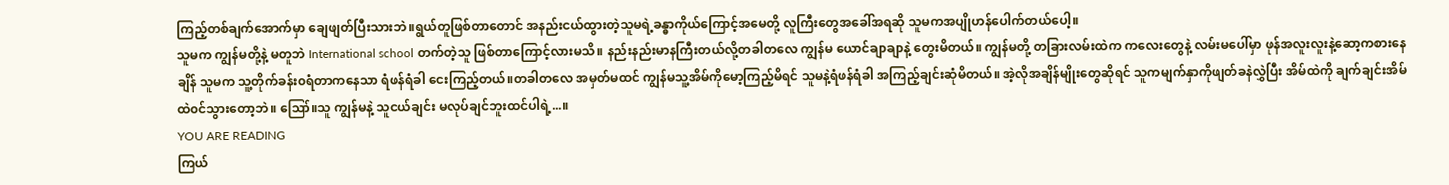ကြည့်တစ်ချက်အောက်မှာ ချေဖျတ်ပြီးသားဘဲ။ရွယ်တူဖြစ်တာတောင် အနည်းငယ်ထွားတဲ့သူမရဲ့ခန္ဓာကိုယ်ကြောင့်အမေတို့ လူကြီးတွေအခေါ်အရဆို သူမကအပျိုဟန်ပေါက်တယ်ပေါ့။
သူမက ကျွန်မတို့နဲ့ မတူဘဲ International school တက်တဲ့သူ ဖြစ်တာကြောင့်လားမသိ။ နည်းနည်းမာနကြီးတယ်လို့တခါတလေ ကျွန်မ ယောင်ချာချာနဲ့ တွေးမိတယ်။ ကျွန်မတို့ တခြားလမ်းထဲက ကလေးတွေနဲ့ လမ်းမပေါ်မှာ ဖုန်အလူးလူးနဲ့ဆော့ကစားနေချိန် သူမက သူ့တိုက်ခန်း၀ရံတာကနေသာ ရံဖန်ရံခါ ငေးကြည့်တယ်။တခါတလေ အမှတ်မထင် ကျွန်မသူ့အိမ်ကိုမော့ကြည့်မိရင် သူမနဲ့ရံဖန်ရံခါ အကြည့်ချင်းဆုံမိတယ်။ အဲ့လိုအချိန်မျိုးတွေဆိုရင် သူကမျက်နှာကိုဖျတ်ခနဲလွှဲပြီး အိမ်ထဲကို ချက်ချင်းအိမ်ထဲ၀င်သွားတော့ဘဲ။ ဪ။သူ ကျွန်မနဲ့ သူငယ်ချင်း မလုပ်ချင်ဘူးထင်ပါရဲ့...။
YOU ARE READING
ကြယ်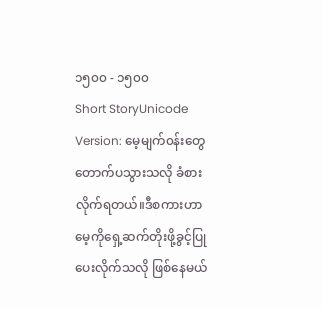၁၅၀၀ - ၁၅၀၀
Short StoryUnicode Version: မေ့မျက်၀န်းတွေ တောက်ပသွားသလို ခံစားလိုက်ရတယ်။ဒီစကားဟာ မေ့ကိုရှေ့ဆက်တိုးဖို့ခွင့်ပြုပေးလိုက်သလို ဖြစ်နေမယ်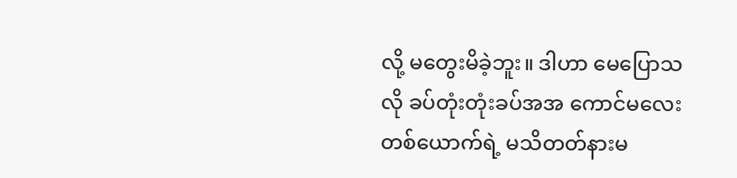လို့ မတွေးမိခဲ့ဘူး။ ဒါဟာ မေပြောသလို ခပ်တုံးတုံးခပ်အအ ကောင်မလေးတစ်ယောက်ရဲ့ မသိတတ်နားမ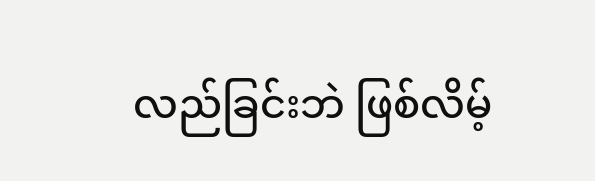လည်ခြင်းဘဲ ဖြစ်လိမ့်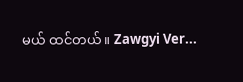မယ် ထင်တယ်။ Zawgyi Ver...